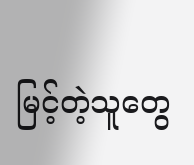မြင့်တဲ့သူတွေ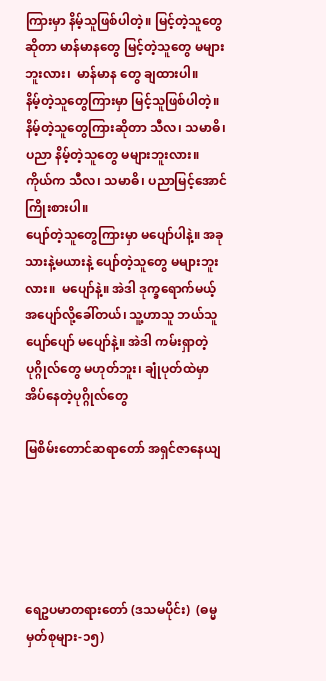ကြားမှာ နိမ့်သူဖြစ်ပါတဲ့။ မြင့်တဲ့သူတွေဆိုတာ မာန်မာနတွေ မြင့်တဲ့သူတွေ မများ ဘူးလား၊  မာန်မာန တွေ ချထားပါ။
နိမ့်တဲ့သူတွေကြားမှာ မြင့်သူဖြစ်ပါတဲ့။ နိမ့်တဲ့သူတွေကြားဆိုတာ သီလ၊ သမာဓိ၊ ပညာ နိမ့်တဲ့သူတွေ မများဘူးလား။ ကိုယ်က သီလ၊ သမာဓိ၊ ပညာမြင့်အောင် ကြိုးစားပါ။
ပျော်တဲ့သူတွေကြားမှာ မပျော်ပါနဲ့။ အခု သားနဲ့မယားနဲ့ ပျော်တဲ့သူတွေ မများဘူးလား။  မပျော်နဲ့။ အဲဒါ ဒုက္ခရောက်မယ့် အပျော်လို့ခေါ်တယ်၊ သူ့ဟာသူ ဘယ်သူပျော်ပျော် မပျော်နဲ့။ အဲဒါ ကမ်းရှာတဲ့ပုဂ္ဂိုလ်တွေ မဟုတ်ဘူး၊ ချုံပုတ်ထဲမှာ အိပ်နေတဲ့ပုဂ္ဂိုလ်တွေ

မြစိမ်းတောင်ဆရာတော် အရှင်ဇာနေယျ





ရေဥပမာတရားတော် (ဒသမပိုင်း)  (ဓမ္မမှတ်စုများ-၁၅)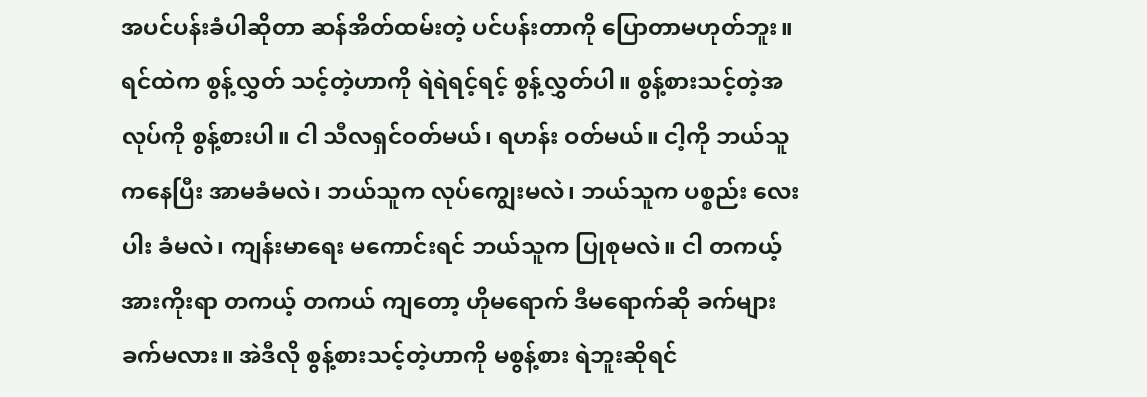အပင်ပန်းခံပါဆိုတာ ဆန်အိတ်ထမ်းတဲ့ ပင်ပန်းတာကို ပြောတာမဟုတ်ဘူး။ ရင်ထဲက စွန့်လွှတ် သင့်တဲ့ဟာကို ရဲရဲရင့်ရင့် စွန့်လွှတ်ပါ။ စွန့်စားသင့်တဲ့အလုပ်ကို စွန့်စားပါ။ ငါ သီလရှင်ဝတ်မယ်၊ ရဟန်း ဝတ်မယ်။ ငါ့ကို ဘယ်သူကနေပြီး အာမခံမလဲ၊ ဘယ်သူက လုပ်ကျွေးမလဲ၊ ဘယ်သူက ပစ္စည်း လေးပါး ခံမလဲ၊ ကျန်းမာရေး မကောင်းရင် ဘယ်သူက ပြုစုမလဲ။ ငါ တကယ့်အားကိုးရာ တကယ့် တကယ် ကျတော့ ဟိုမရောက် ဒီမရောက်ဆို ခက်များခက်မလား။ အဲဒီလို စွန့်စားသင့်တဲ့ဟာကို မစွန့်စား ရဲဘူးဆိုရင်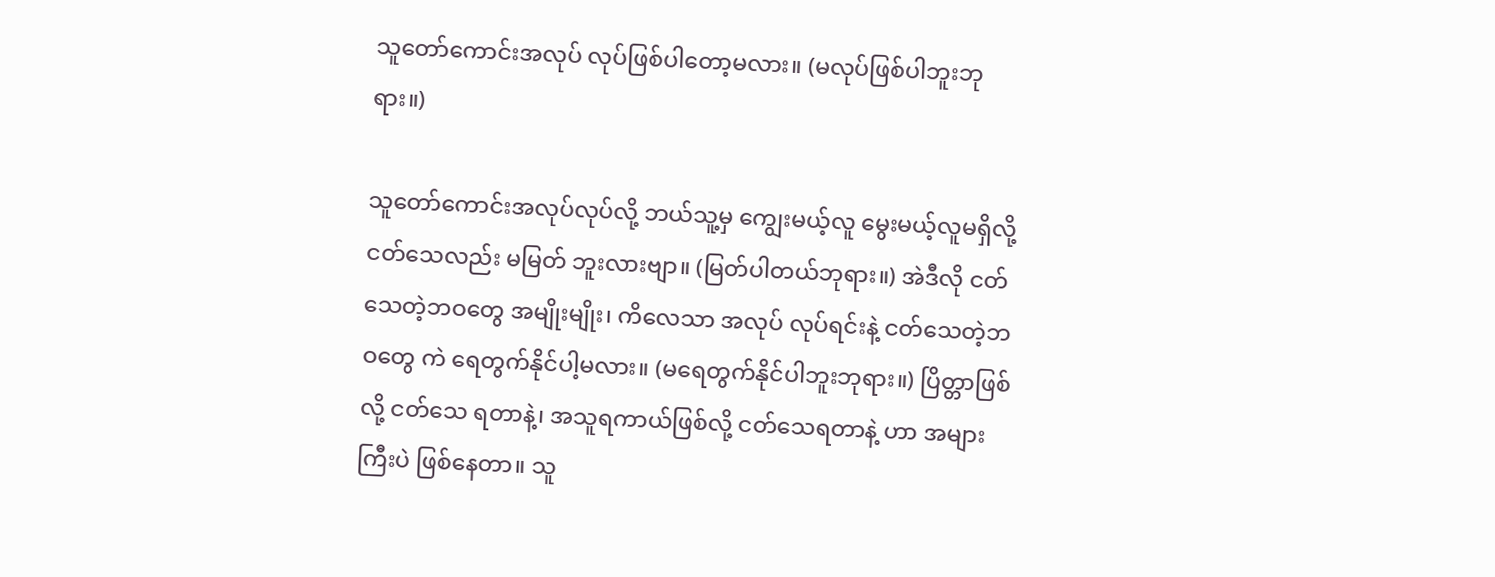သူတော်ကောင်းအလုပ် လုပ်ဖြစ်ပါတော့မလား။ (မလုပ်ဖြစ်ပါဘူးဘုရား။)

သူတော်ကောင်းအလုပ်လုပ်လို့ ဘယ်သူ့မှ ကျွေးမယ့်လူ မွေးမယ့်လူမရှိလို့ ငတ်သေလည်း မမြတ် ဘူးလားဗျာ။ (မြတ်ပါတယ်ဘုရား။) အဲဒီလို ငတ်သေတဲ့ဘဝတွေ အမျိုးမျိုး၊ ကိလေသာ အလုပ် လုပ်ရင်းနဲ့ ငတ်သေတဲ့ဘဝတွေ ကဲ ရေတွက်နိုင်ပါ့မလား။ (မရေတွက်နိုင်ပါဘူးဘုရား။) ပြိတ္တာဖြစ်လို့ ငတ်သေ ရတာနဲ့၊ အသူရကာယ်ဖြစ်လို့ ငတ်သေရတာနဲ့ ဟာ အများကြီးပဲ ဖြစ်နေတာ။ သူ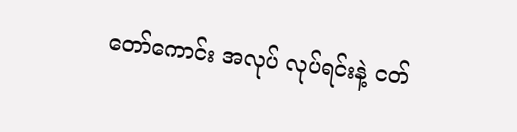တော်ကောင်း အလုပ် လုပ်ရင်းနဲ့ ငတ်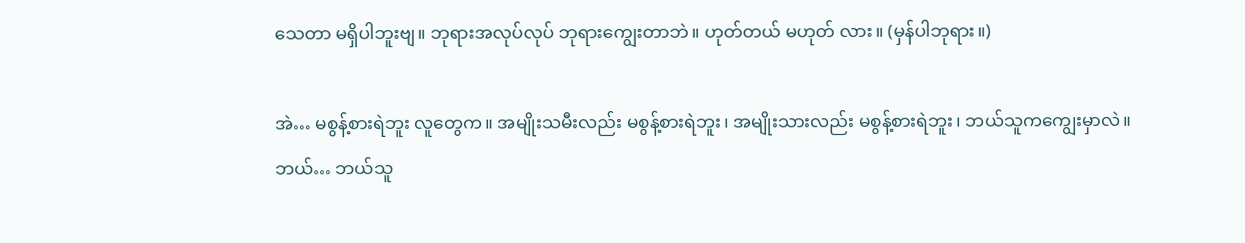သေတာ မရှိပါဘူးဗျ။ ဘုရားအလုပ်လုပ် ဘုရားကျွေးတာဘဲ။ ဟုတ်တယ် မဟုတ် လား။ (မှန်ပါဘုရား။)

အဲ… မစွန့်စားရဲဘူး လူတွေက။ အမျိုးသမီးလည်း မစွန့်စားရဲဘူး၊ အမျိုးသားလည်း မစွန့်စားရဲဘူး၊ ဘယ်သူကကျွေးမှာလဲ။ ဘယ်… ဘယ်သူ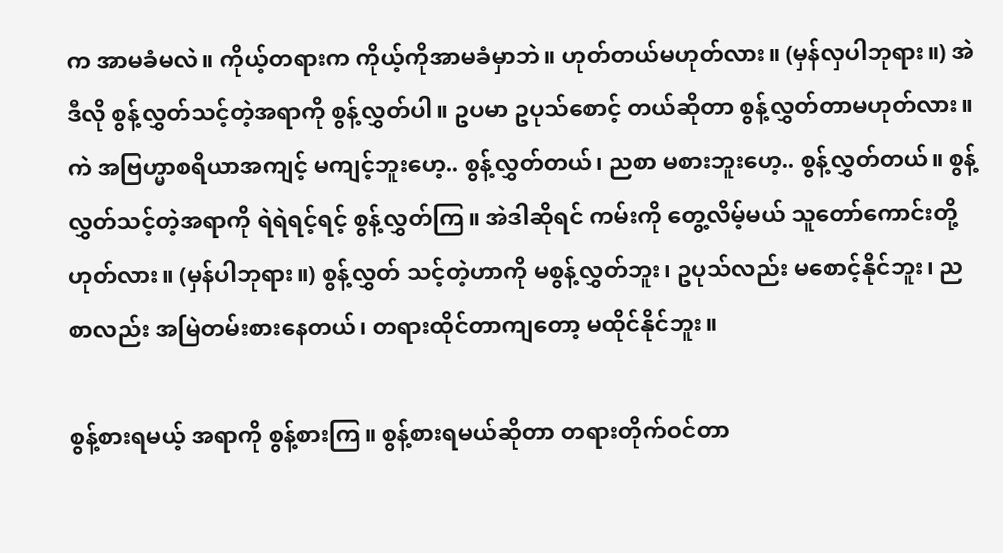က အာမခံမလဲ။ ကိုယ့်တရားက ကိုယ့်ကိုအာမခံမှာဘဲ။ ဟုတ်တယ်မဟုတ်လား။ (မှန်လှပါဘုရား။) အဲဒီလို စွန့်လွှတ်သင့်တဲ့အရာကို စွန့်လွှတ်ပါ။ ဥပမာ ဥပုသ်စောင့် တယ်ဆိုတာ စွန့်လွှတ်တာမဟုတ်လား။ ကဲ အဗြဟ္မာစရိယာအကျင့် မကျင့်ဘူးဟေ့.. စွန့်လွှတ်တယ်၊ ညစာ မစားဘူးဟေ့.. စွန့်လွှတ်တယ်။ စွန့်လွှတ်သင့်တဲ့အရာကို ရဲရဲရင့်ရင့် စွန့်လွှတ်ကြ။ အဲဒါဆိုရင် ကမ်းကို တွေ့လိမ့်မယ် သူတော်ကောင်းတို့ ဟုတ်လား။ (မှန်ပါဘုရား။) စွန့်လွှတ် သင့်တဲ့ဟာကို မစွန့်လွှတ်ဘူး၊ ဥပုသ်လည်း မစောင့်နိုင်ဘူး၊ ညစာလည်း အမြဲတမ်းစားနေတယ်၊ တရားထိုင်တာကျတော့ မထိုင်နိုင်ဘူး။

စွန့်စားရမယ့် အရာကို စွန့်စားကြ။ စွန့်စားရမယ်ဆိုတာ တရားတိုက်ဝင်တာ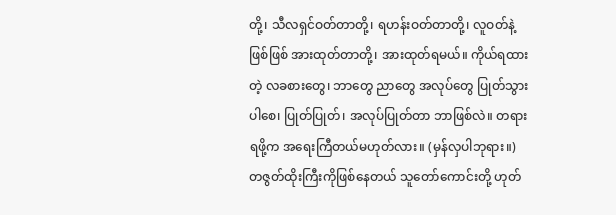တို့၊ သီလရှင်ဝတ်တာတို့၊ ရဟန်းဝတ်တာတို့၊ လူဝတ်နဲ့ဖြစ်ဖြစ် အားထုတ်တာတို့၊ အားထုတ်ရမယ်။ ကိုယ်ရထားတဲ့ လခစားတွေ၊ ဘာတွေ ညာတွေ အလုပ်တွေ ပြုတ်သွားပါစေ၊ ပြုတ်ပြုတ်၊ အလုပ်ပြုတ်တာ ဘာဖြစ်လဲ။ တရားရဖို့က အရေးကြီတယ်မဟုတ်လား။ (မှန်လှပါဘုရား။) တဇွတ်ထိုးကြီးကိုဖြစ်နေတယ် သူတော်ကောင်းတို့ ဟုတ်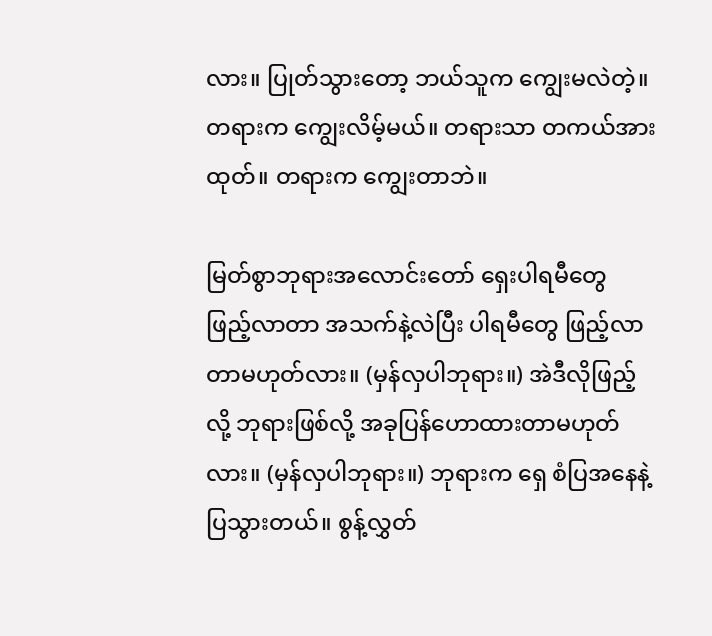လား။ ပြုတ်သွားတော့ ဘယ်သူက ကျွေးမလဲတဲ့။ တရားက ကျွေးလိမ့်မယ်။ တရားသာ တကယ်အားထုတ်။ တရားက ကျွေးတာဘဲ။

မြတ်စွာဘုရားအလောင်းတော် ရှေးပါရမီတွေ ဖြည့်လာတာ အသက်နဲ့လဲပြီး ပါရမီတွေ ဖြည့်လာ တာမဟုတ်လား။ (မှန်လှပါဘုရား။) အဲဒီလိုဖြည့်လို့ ဘုရားဖြစ်လို့ အခုပြန်ဟောထားတာမဟုတ်လား။ (မှန်လှပါဘုရား။) ဘုရားက ရှေ စံပြအနေနဲ့ ပြသွားတယ်။ စွန့်လွှတ်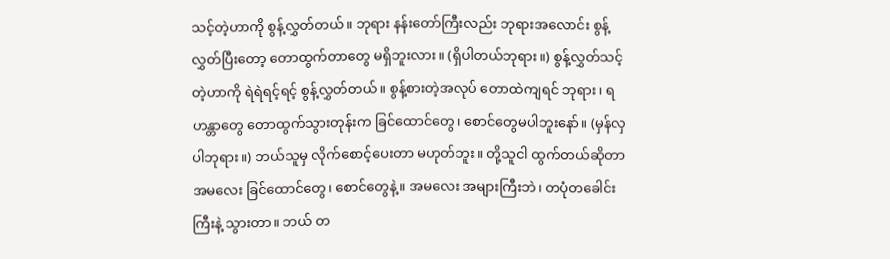သင့်တဲ့ဟာကို စွန့်လွှတ်တယ်။ ဘုရား နန်းတော်ကြီးလည်း ဘုရားအလောင်း စွန့်လွှတ်ပြီးတော့ တောထွက်တာတွေ မရှိဘူးလား။ (ရှိပါတယ်ဘုရား။) စွန့်လွှတ်သင့်တဲ့ဟာကို ရဲရဲရင့်ရင့် စွန့်လွှတ်တယ်။ စွန့်စားတဲ့အလုပ် တောထဲကျရင် ဘုရား၊ ရဟန္တာတွေ တောထွက်သွားတုန်းက ခြင်ထောင်တွေ၊ စောင်တွေမပါဘူးနော်။ (မှန်လှပါဘုရား။) ဘယ်သူမှ လိုက်စောင့်ပေးတာ မဟုတ်ဘူး။ တို့သူငါ ထွက်တယ်ဆိုတာ အမလေး ခြင်ထောင်တွေ၊ စောင်တွေနဲ့။ အမလေး အများကြီးဘဲ၊ တပုံတခေါင်းကြီးနဲ့ သွားတာ။ ဘယ် တ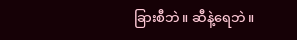ခြားစီဘဲ။ ဆီနဲ့ရေဘဲ။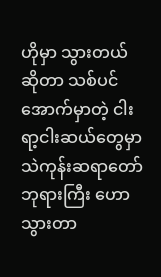ဟိုမှာ သွားတယ်ဆိုတာ သစ်ပင်အောက်မှာတဲ့ ငါးရာ့ငါးဆယ်တွေမှာ သဲကုန်းဆရာတော်ဘုရားကြီး ဟောသွားတာ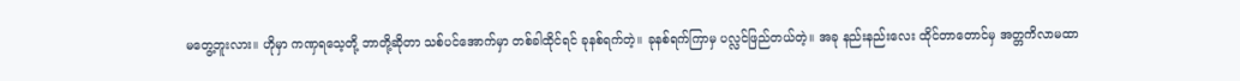မတွေ့ဘူးလား။ ဟိုမှာ ကဏှရသေ့တို့ ဘာတို့ဆိုတာ သစ်ပင်အောက်မှာ တစ်ခါထိုင်ရင် ခုနစ်ရက်တဲ့။ ခုနစ်ရက်ကြာမှ ပလ္လင်ဖြည်တယ်တဲ့။ အခု နည်းနည်းလေး ထိုင်တာတောင်မှ အတ္တကိလာမထာ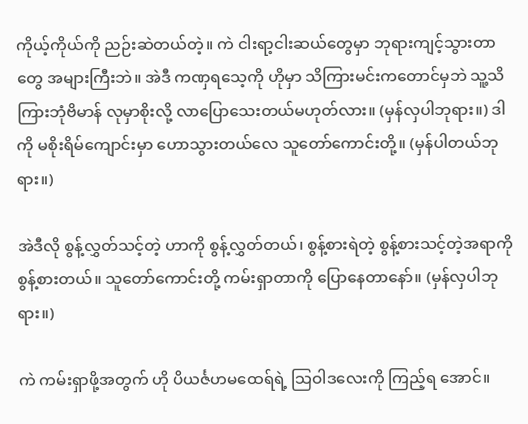ကိုယ့်ကိုယ်ကို ညဉ်းဆဲတယ်တဲ့။ ကဲ ငါးရာ့ငါးဆယ်တွေမှာ ဘုရားကျင့်သွားတာတွေ အများကြီးဘဲ။ အဲဒီ ကဏှရသေ့ကို ဟိုမှာ သိကြားမင်းကတောင်မှဘဲ သူ့သိကြားဘုံဗိမာန် လုမှာစိုးလို့ လာပြောသေးတယ်မဟုတ်လား။ (မှန်လှပါဘုရား။) ဒါကို မစိုးရိမ်ကျောင်းမှာ ဟောသွားတယ်လေ သူတော်ကောင်းတို့။ (မှန်ပါတယ်ဘုရား။)

အဲဒီလို စွန့်လွှတ်သင့်တဲ့ ဟာကို စွန့်လွှတ်တယ်၊ စွန့်စားရဲတဲ့ စွန့်စားသင့်တဲ့အရာကို စွန့်စားတယ်။ သူတော်ကောင်းတို့ ကမ်းရှာတာကို ပြောနေတာနော်။ (မှန်လှပါဘုရား။)

ကဲ ကမ်းရှာဖို့အတွက် ဟို ပိယင်္ဇဟမထေရ်ရဲ့ သြဝါဒလေးကို ကြည့်ရ အောင်။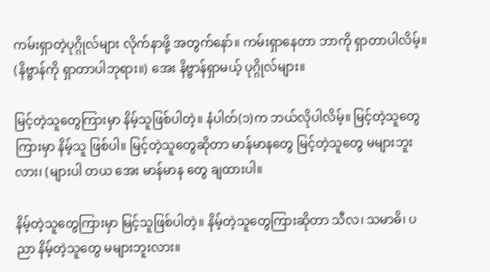ကမ်းရှာတဲ့ပုဂ္ဂိုလ်များ လိုက်နာဖို့ အတွက်နော်။ ကမ်းရှာနေတာ ဘာကို ရှာတာပါလိမ့်။ (နိဗ္ဗာန်ကို ရှာတာပါဘုရား။) အေး နိဗ္ဗာန်ရှာမယ့် ပုဂ္ဂိုလ်များ။

မြင့်တဲ့သူတွေကြားမှာ နိမ့်သူဖြစ်ပါတဲ့။ နံပါတ်(၁)က ဘယ်လိုပါလိမ့်။ မြင့်တဲ့သူတွေကြားမှာ နိမ့်သူ ဖြစ်ပါ။ မြင့်တဲ့သူတွေဆိုတာ မာန်မာနတွေ မြင့်တဲ့သူတွေ မများဘူးလား၊ (များပါ တယ အေး မာန်မာန တွေ ချထားပါ။

နိမ့်တဲ့သူတွေကြားမှာ မြင့်သူဖြစ်ပါတဲ့။ နိမ့်တဲ့သူတွေကြားဆိုတာ သီလ၊ သမာဓိ၊ ပညာ နိမ့်တဲ့သူတွေ မများဘူးလား။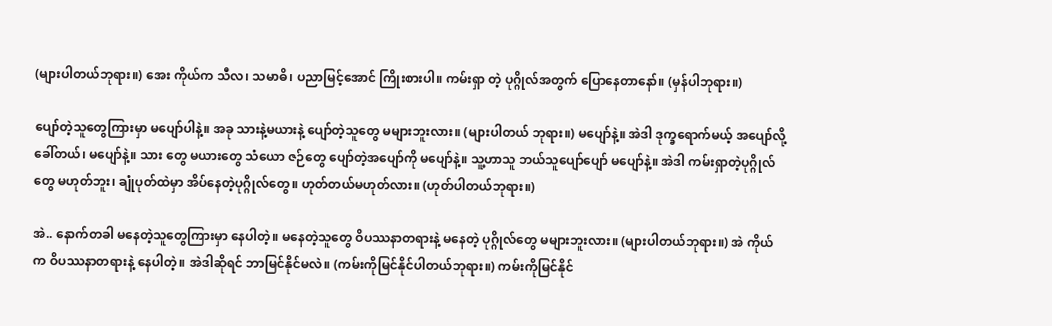(များပါတယ်ဘုရား။) အေး ကိုယ်က သီလ၊ သမာဓိ၊ ပညာမြင့်အောင် ကြိုးစားပါ။ ကမ်းရှာ တဲ့ ပုဂ္ဂိုလ်အတွက် ပြောနေတာနော်။ (မှန်ပါဘုရား။)

ပျော်တဲ့သူတွေကြားမှာ မပျော်ပါနဲ့။ အခု သားနဲ့မယားနဲ့ ပျော်တဲ့သူတွေ မများဘူးလား။ (များပါတယ် ဘုရား။) မပျော်နဲ့။ အဲဒါ ဒုက္ခရောက်မယ့် အပျော်လို့ခေါ်တယ်၊ မပျော်နဲ့။ သား တွေ မယားတွေ သံယော ဇဉ်တွေ ပျော်တဲ့အပျော်ကို မပျော်နဲ့။ သူ့ဟာသူ ဘယ်သူပျော်ပျော် မပျော်နဲ့။ အဲဒါ ကမ်းရှာတဲ့ပုဂ္ဂိုလ်တွေ မဟုတ်ဘူး၊ ချုံပုတ်ထဲမှာ အိပ်နေတဲ့ပုဂ္ဂိုလ်တွေ။ ဟုတ်တယ်မဟုတ်လား။ (ဟုတ်ပါတယ်ဘုရား။)

အဲ.. နောက်တခါ မနေတဲ့သူတွေကြားမှာ နေပါတဲ့။ မနေတဲ့သူတွေ ဝိပဿနာတရားနဲ့ မနေတဲ့ ပုဂ္ဂိုလ်တွေ မများဘူးလား။ (များပါတယ်ဘုရား။) အဲ ကိုယ်က ဝိပဿနာတရားနဲ့ နေပါတဲ့။ အဲဒါဆိုရင် ဘာမြင်နိုင်မလဲ။ (ကမ်းကိုမြင်နိုင်ပါတယ်ဘုရား။) ကမ်းကိုမြင်နိုင်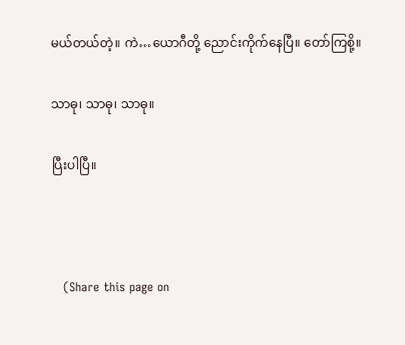မယ်တယ်တဲ့။ ကဲ…ယောဂီတို့ ညောင်းကိုက်နေပြီ။ တော်ကြစို့။

သာဓု၊ သာဓု၊ သာဓု။

ပြီးပါပြီ။



   (Share this page on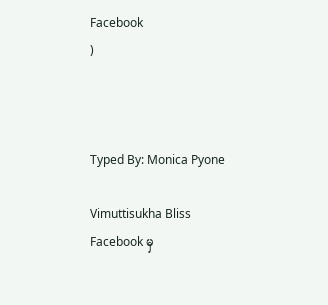Facebook
)



Typed By: Monica Pyone

Vimuttisukha Bliss Facebook မှ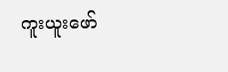ကူးယူးဖော်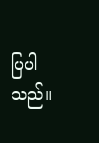ပြပါသည်။